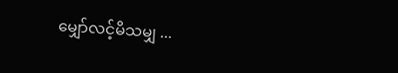မျှော်လင့်မိသမျှ ...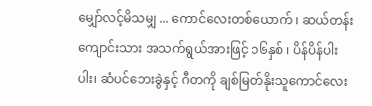မျှော်လင့်မိသမျှ ... ကောင်လေးတစ်ယောက် ၊ ဆယ်တန်းကျောင်းသား အသက်ရွယ်အားဖြင့် ၁၆နှစ် ၊ ပိန်ပိန်ပါးပါး၊ ဆံပင်ဘေးခွဲနှင့် ဂီတကို ချစ်မြတ်နိုးသူကောင်လေး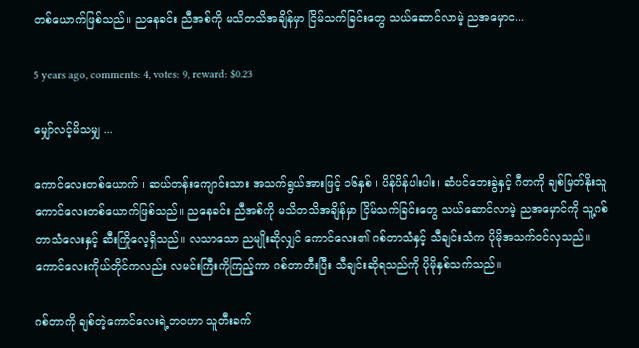တစ်ယောက်ဖြစ်သည်။ ညနေခင်း ညီအစ်ကို မသိတသိအချိန်မှာ ငြိမ်သက်ခြင်းတွေ သယ်ဆောင်လာမဲ့ ညအမှောင...

5 years ago, comments: 4, votes: 9, reward: $0.23

မျှော်လင့်မိသမျှ ...

ကောင်လေးတစ်ယောက် ၊ ဆယ်တန်းကျောင်းသား အသက်ရွယ်အားဖြင့် ၁၆နှစ် ၊ ပိန်ပိန်ပါးပါး၊ ဆံပင်ဘေးခွဲနှင့် ဂီတကို ချစ်မြတ်နိုးသူကောင်လေးတစ်ယောက်ဖြစ်သည်။ ညနေခင်း ညီအစ်ကို မသိတသိအချိန်မှာ ငြိမ်သက်ခြင်းတွေ သယ်ဆောင်လာမဲ့ ညအမှောင်ကို သူ့ဂစ်တာသံလေးနှင့် ဆီးကြိုလေ့ရှိသည်။ လသာသော ညမျိုးဆိုလျှင် ကောင်လေး၏ ဂစ်တာသံနှင့် သီချင်းသံက ပိုမိုအသက်၀င်လှသည်။ ကောင်လေးကိုယ်တိုင်ကလည်း လမင်းကြီးကိုကြည့်ကာ ဂစ်တာတီးပြီး သီချင်းဆိုရသည်ကို ပိုမိုနှစ်သက်သည်။

ဂစ်တာကို ချစ်တဲ့ကောင်လေးရဲ့ဘ၀ဟာ သူတီးခက်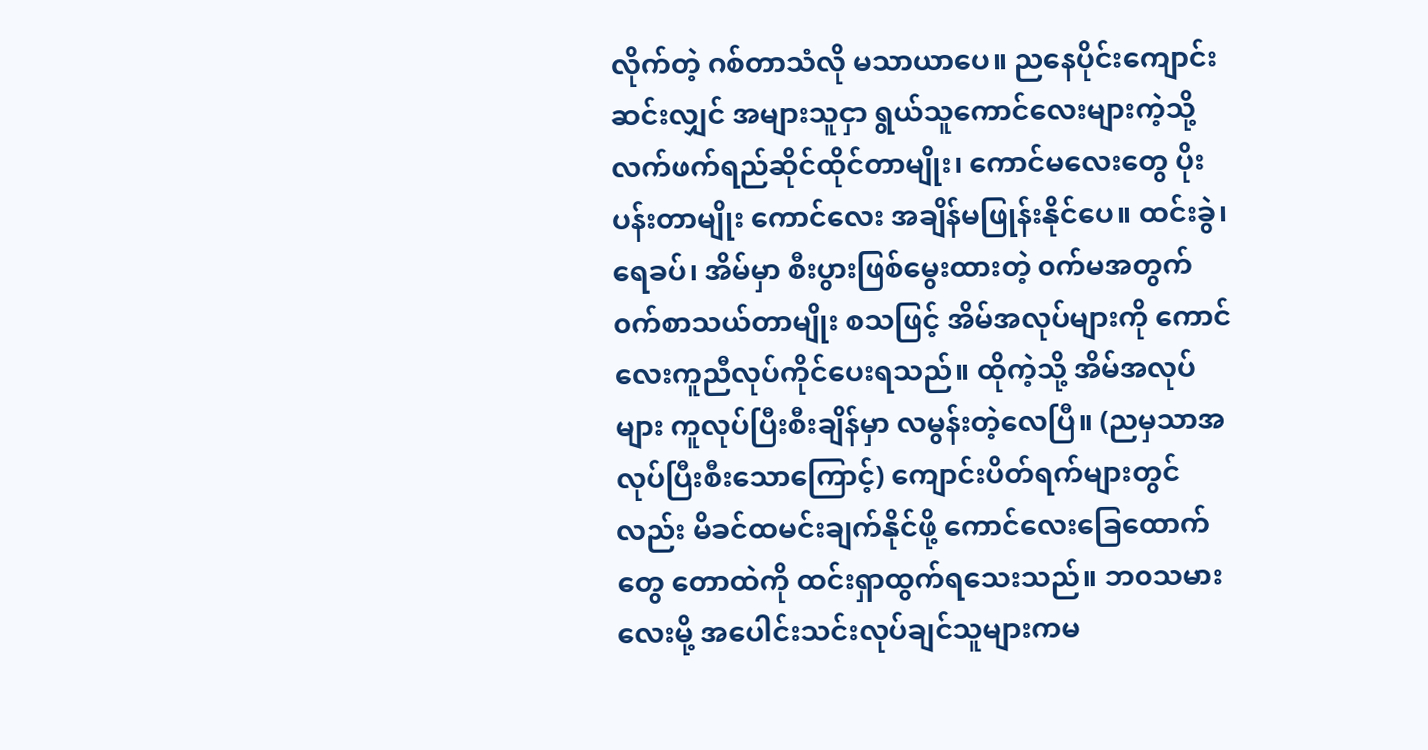လိုက်တဲ့ ဂစ်တာသံလို မသာယာပေ။ ညနေပိုင်းကျောင်းဆင်းလျှင် အများသူငှာ ရွယ်သူကောင်လေးများကဲ့သို့ လက်ဖက်ရည်ဆိုင်ထိုင်တာမျိုး၊ ကောင်မလေးတွေ ပိုးပန်းတာမျိုး ကောင်လေး အချိန်မဖြုန်းနိုင်ပေ။ ထင်းခွဲ၊ ရေခပ်၊ အိမ်မှာ စီးပွားဖြစ်မွေးထားတဲ့ ၀က်မအတွက် ၀က်စာသယ်တာမျိုး စသဖြင့် အိမ်အလုပ်များကို ကောင်လေးကူညီလုပ်ကိုင်ပေးရသည်။ ထိုကဲ့သို့ အိမ်အလုပ်များ ကူလုပ်ပြီးစီးချိန်မှာ လမွန်းတဲ့လေပြီ။ (ညမှသာအလုပ်ပြီးစီးသောကြောင့်) ကျောင်းပိတ်ရက်များတွင်လည်း မိခင်ထမင်းချက်နိုင်ဖို့ ကောင်လေးခြေထောက်တွေ တောထဲကို ထင်းရှာထွက်ရသေးသည်။ ဘ၀သမားလေးမို့ အပေါင်းသင်းလုပ်ချင်သူများကမ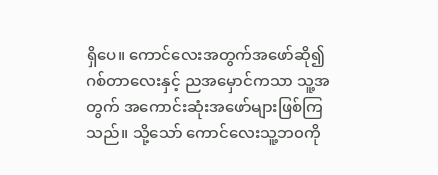ရှိပေ။ ကောင်လေးအတွက်အဖော်ဆို၍ ဂစ်တာလေးနှင့် ညအမှောင်ကသာ သူ့အတွက် အကောင်းဆုံးအဖော်များဖြစ်ကြသည်။ သို့သော် ကောင်လေးသူ့ဘ၀ကို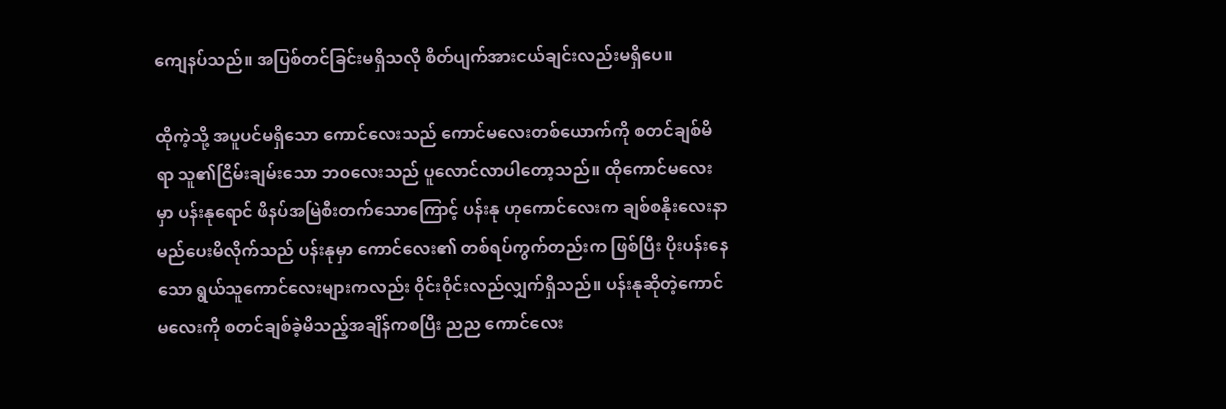ကျေနပ်သည်။ အပြစ်တင်ခြင်းမရှိသလို စိတ်ပျက်အားငယ်ချင်းလည်းမရှိပေ။

ထိုကဲ့သို့ အပူပင်မရှိသော ကောင်လေးသည် ကောင်မလေးတစ်ယောက်ကို စတင်ချစ်မိရာ သူ၏ငြိမ်းချမ်းသော ဘ၀လေးသည် ပူလောင်လာပါတော့သည်။ ထိုကောင်မလေးမှာ ပန်းနုရောင် ဖိနပ်အမြဲစီးတက်သောကြောင့် ပန်းနု ဟုကောင်လေးက ချစ်စနိုးလေးနာမည်ပေးမိလိုက်သည် ပန်းနုမှာ ကောင်လေး၏ တစ်ရပ်ကွက်တည်းက ဖြစ်ပြီး ပိုးပန်းနေသော ရွယ်သူကောင်လေးများကလည်း ၀ိုင်း၀ိုင်းလည်လျှက်ရှိသည်။ ပန်းနုဆိုတဲ့ကောင်မလေးကို စတင်ချစ်ခဲ့မိသည့်အချိန်ကစပြီး ညည ကောင်လေး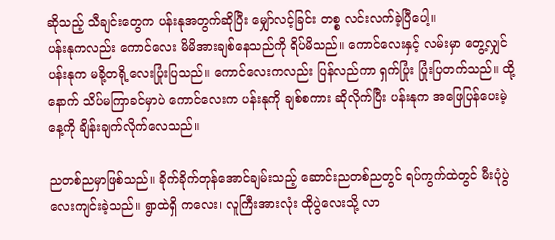ဆိုသည့် သီချင်းတွေက ပန်းနုအတွက်ဆိုပြီး မျှော်လင့်ခြင်း တစ္စ လင်းလက်ခဲ့ပြီပေါ့။
ပန်းနုကလည်း ကောင်လေး မိမိအားချစ်နေသည်ကို ရိပ်မိသည်။ ကောင်လေးနှင့် လမ်းမှာ တွေ့လျှင် ပန်းနုက မခို့တရို့လေးပြုံးပြသည်။ ကောင်လေးကလည်း ပြန်လည်ကာ ရှက်ပြုံး ပြုံးပြတက်သည်။ ထို့နောက် သိပ်မကြာခင်မှာပဲ ကောင်လေးက ပန်းနုကို ချစ်စကား ဆိုလိုက်ပြီး ပန်းနုက အဖြေပြန်ပေးမဲ့ နေ့ကို ချိန်းချက်လိုက်လေသည်။

ညတစ်ညမှာဖြစ်သည်။ ခိုက်ခိုက်တုန်အောင်ချမ်းသည့် ဆောင်းညတစ်ညတွင် ရပ်ကွက်ထဲတွင် မီးပုံပွဲလေးကျင်းခဲ့သည်။ ရွာထဲရှိ ကလေး၊ လူကြီးအားလုံး ထိုပွဲလေးသို့ လာ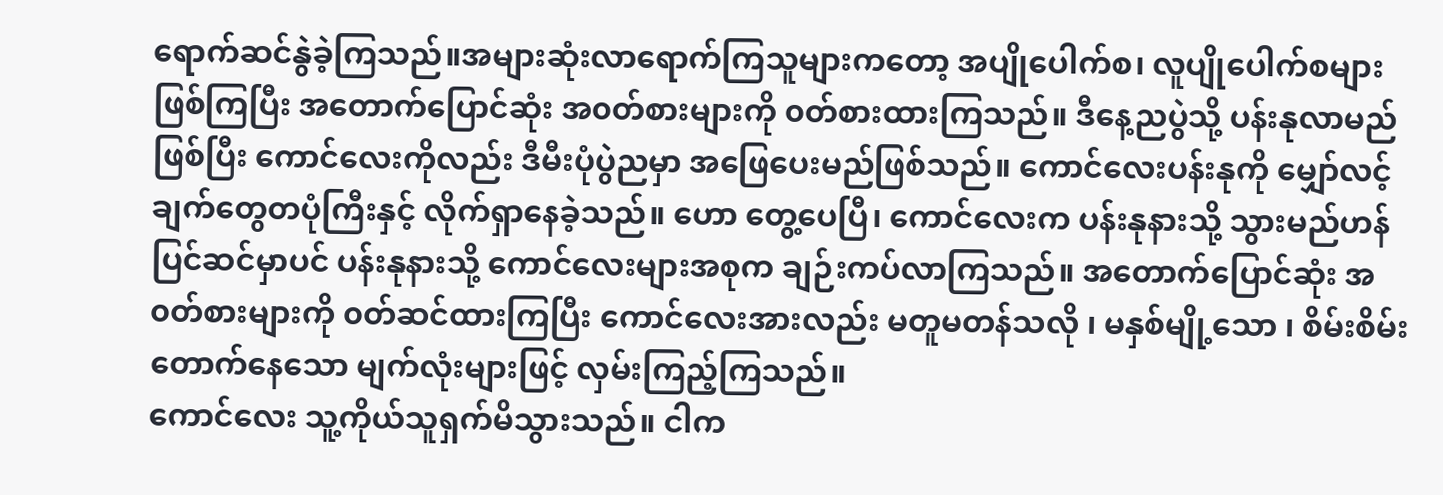ရောက်ဆင်နွဲခဲ့ကြသည်။အများဆုံးလာရောက်ကြသူများကတော့ အပျိုပေါက်စ၊ လူပျိုပေါက်စများဖြစ်ကြပြီး အတောက်ပြောင်ဆုံး အ၀တ်စားများကို ၀တ်စားထားကြသည်။ ဒီနေ့ညပွဲသို့ ပန်းနုလာမည်ဖြစ်ပြီး ကောင်လေးကိုလည်း ဒီမီးပုံပွဲညမှာ အဖြေပေးမည်ဖြစ်သည်။ ကောင်လေးပန်းနုကို မျှော်လင့်ချက်တွေတပုံကြီးနှင့် လိုက်ရှာနေခဲ့သည်။ ဟော တွေ့ပေပြီ၊ ကောင်လေးက ပန်းနုနားသို့ သွားမည်ဟန်ပြင်ဆင်မှာပင် ပန်းနုနားသို့ ကောင်လေးများအစုက ချဉ်းကပ်လာကြသည်။ အတောက်ပြောင်ဆုံး အ၀တ်စားများကို ၀တ်ဆင်ထားကြပြီး ကောင်လေးအားလည်း မတူမတန်သလို ၊ မနှစ်မျို့သော ၊ စိမ်းစိမ်းတောက်နေသော မျက်လုံးများဖြင့် လှမ်းကြည့်ကြသည်။
ကောင်လေး သူ့ကိုယ်သူရှက်မိသွားသည်။ ငါက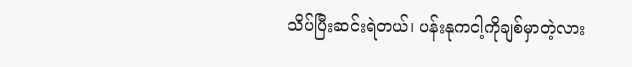သိပ်ပြီးဆင်းရဲတယ်၊ ပန်းနုကငါ့ကိုချစ်မှာတဲ့လား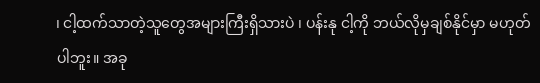၊ ငါ့ထက်သာတဲ့သူတွေအများကြီးရှိသားပဲ ၊ ပန်းနု ငါ့ကို ဘယ်လိုမှချစ်နိုင်မှာ မဟုတ်ပါဘူး။ အခု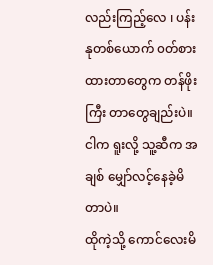လည်းကြည့်လေ ၊ ပန်းနုတစ်ယောက် ၀တ်စားထားတာတွေက တန်ဖိုးကြီး တာတွေချည်းပဲ။ ငါက ရူးလို့ သူ့ဆီက အချစ် မျှော်လင့်နေခဲ့မိတာပဲ။
ထိုကဲ့သို့ ကောင်လေးမိ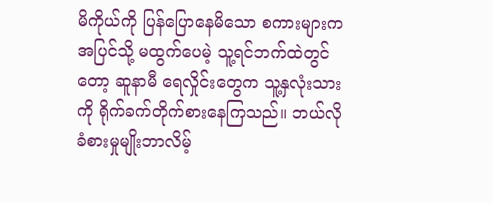မိကိုယ်ကို ပြန်ပြောနေမိသော စကားများက အပြင်သို့ မထွက်ပေမဲ့ သူ့ရင်ဘက်ထဲတွင်တော့ ဆူနာမီ ရေလှိုင်းတွေက သူ့နှလုံးသားကို ရိုက်ခက်တိုက်စားနေကြသည်။ ဘယ်လိုခံစားမှုမျိုးဘာလိမ့်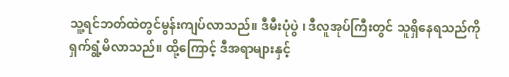သူ့ရင်ဘတ်ထဲတွင်မွန်းကျပ်လာသည်။ ဒီမီးပုံပွဲ ၊ ဒီလူအုပ်ကြီးတွင် သူရှိနေရသည်ကို ရှက်ရွံ့မိလာသည်။ ထို့ကြောင့် ဒီအရာများနှင့်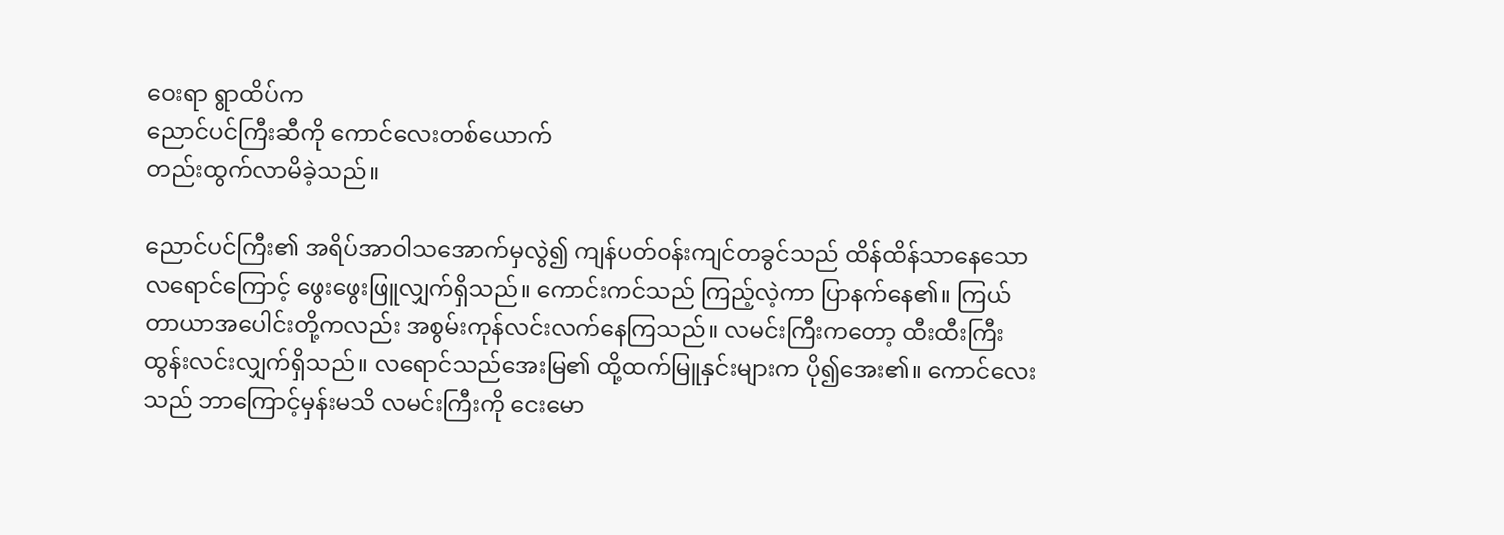ဝေးရာ ရွာထိပ်က
ညောင်ပင်ကြီးဆီကို ကောင်လေးတစ်ယောက်
တည်းထွက်လာမိခဲ့သည်။

ညောင်ပင်ကြီး၏ အရိပ်အာဝါသအောက်မှလွဲ၍ ကျန်ပတ်၀န်းကျင်တခွင်သည် ထိန်ထိန်သာနေသော လရောင်ကြောင့် ဖွေးဖွေးဖြူလျှက်ရှိသည်။ ကောင်းကင်သည် ကြည့်လဲ့ကာ ပြာနက်နေ၏။ ကြယ်တာယာအပေါင်းတို့ကလည်း အစွမ်းကုန်လင်းလက်နေကြသည်။ လမင်းကြီးကတော့ ထီးထီးကြီး ထွန်းလင်းလျှက်ရှိသည်။ လရောင်သည်အေးမြ၏ ထို့ထက်မြူနှင်းများက ပို၍အေး၏။ ကောင်လေးသည် ဘာကြောင့်မှန်းမသိ လမင်းကြီးကို ငေးမော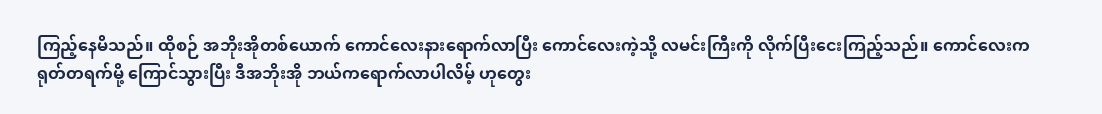ကြည့်နေမိသည်။ ထိုစဉ် အဘိုးအိုတစ်ယောက် ကောင်လေးနားရောက်လာပြီး ကောင်လေးကဲ့သို့ လမင်းကြီးကို လိုက်ပြီးငေးကြည့်သည်။ ကောင်လေးက ရုတ်တရက်မို့ ကြောင်သွားပြီး ဒီအဘိုးအို ဘယ်ကရောက်လာပါလိမ့် ဟုတွေး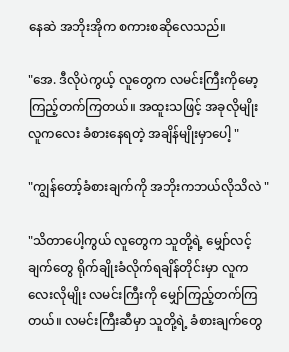နေဆဲ အဘိုးအိုက စကားစဆိုလေသည်။

"အေ. ဒီလိုပဲကွယ့် လူတွေက လမင်းကြီးကိုမော့ကြည့်တက်ကြတယ်။ အထူးသဖြင့် အခုလိုမျိုး လူကလေး ခံစားနေရတဲ့ အချိန်မျိုးမှာပေါ့ "

"ကျွန်တော့်ခံစားချက်ကို အဘိုးကဘယ်လိုသိလဲ "

"သိတာပေါ့ကွယ် လူတွေက သူတို့ရဲ့ မျှော်လင့်ချက်တွေ ရိုက်ချိုးခံလိုက်ရချိန်တိုင်းမှာ လူကလေးလိုမျိုး လမင်းကြီးကို မျှော်ကြည့်တက်ကြတယ်။ လမင်းကြီးဆီမှာ သူတို့ရဲ့ ခံစားချက်တွေ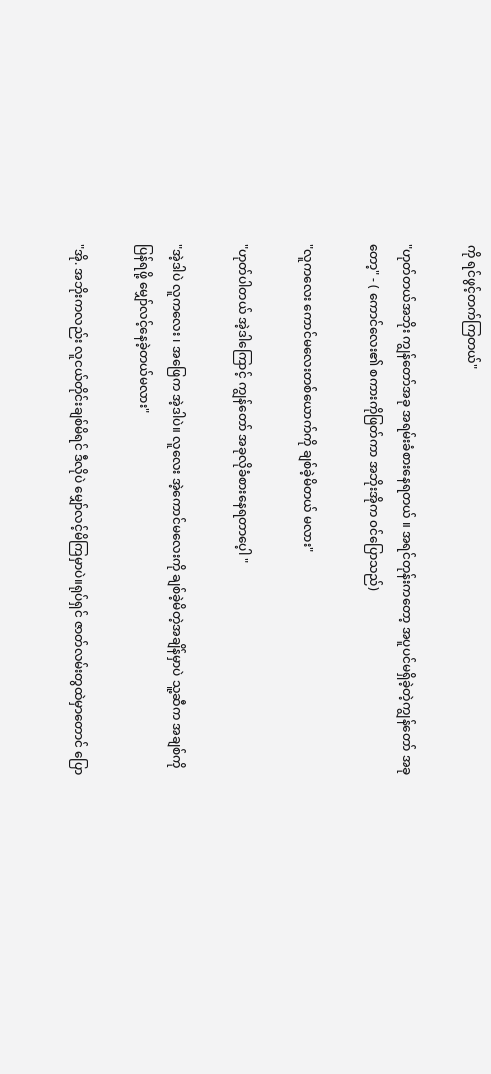ကို ရင်ဖွင့်တက်ကြတယ်"

"ဟုတ်တယ်အဘိုး ကျွန်တော်အခု အရမ်းခံစားနေရတယ် ။ အရင်တုန်းကတော့ အပူပင်မရှိခဲ့တဲ့ကျွန်တော် အခုတော့" - ( ကောင်လေး၏ စကားကိုဖြတ်ကာ အဘိုးအိုက ၀င်ပြောသည်)

"လူကလေး ကောင်မလေးတစ်ယောက်ကို ချစ်ခဲ့မိတယ် မလား"

"ဟုတ်ပါတယ် အဲ့ဒါကြောင့် ကျွန်တော် အခုလိုခံစားနေရတာပေ့ါ "

"အဲ့ဒါပဲ လူကလေး ၊ အဖြေက အဲ့ဒါပဲ။ လူလေး အဲ့ကောင်မလေးကို ချစ်ခဲ့မိတဲ့အချိန်မှာပဲ သူ့ဆီက အချစ်ကို ပြန်ရဖို့ မျှော်လင့်နေခဲ့တယ်မလား"

"အို. အဘိုးကလည်း လူငယ်တိုင်းချစ်မိရင် ဒီလိုပဲ မျှော်လင့်မိကြမှာပဲ။ရုပ်ရှင် ဇာတ်လမ်းတွထဲမှာတောင် ပြော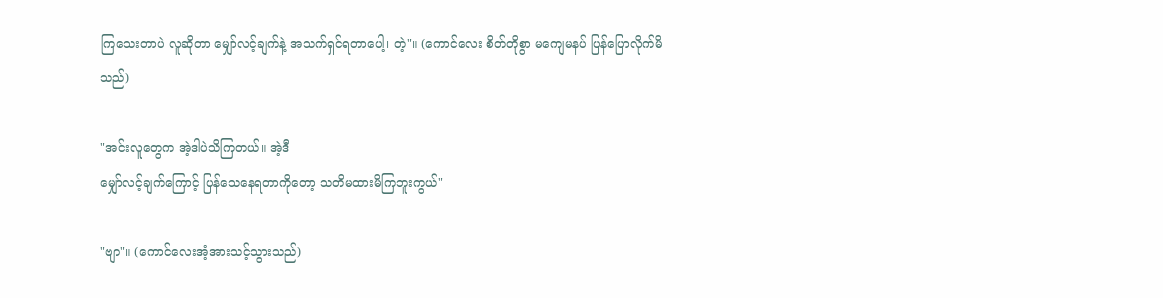ကြသေးတာပဲ လူဆိုတာ မျှော်လင့်ချက်နဲ့ အသက်ရှင်ရတာပေါ့၊ တဲ့"။ (ကောင်လေး စိတ်တိုစွာ မကျေမနပ် ပြန်ပြောလိုက်မိသည်)

"အင်းလူတွေက အဲ့ဒါပဲသိကြတယ်။ အဲ့ဒီ
မျှော်လင့်ချက်ကြောင့် ပြန်သေနေရတာကိုတော့ သတိမထားမိကြဘူးကွယ်"

"ဗျာ"။ (ကောင်လေးအံ့အားသင့်သွားသည်)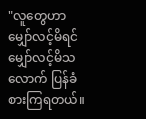"လူတွေဟာ မျှော်လင့်မိရင် မျှော်လင့်မိသလောက် ပြန်ခံစားကြရတယ်။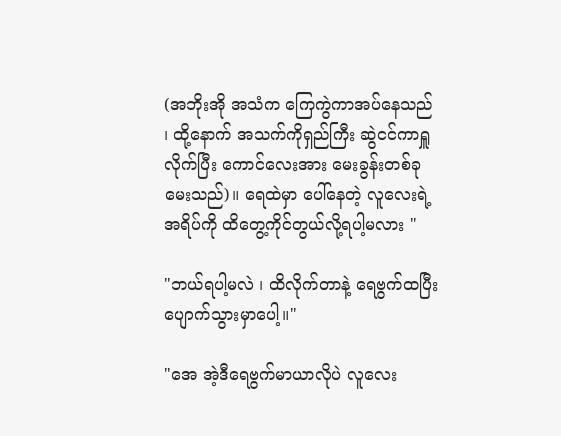(အဘိုးအို အသံက ကြေကွဲကာအပ်နေသည် ၊ ထို့နောက် အသက်ကိုရှည်ကြီး ဆွဲငင်ကာရှူလိုက်ပြီး ကောင်လေးအား မေးခွန်းတစ်ခုမေးသည်)။ ရေထဲမှာ ပေါ်နေတဲ့ လူလေးရဲ့ အရိပ်ကို ထိတွေ့ကိုင်တွယ်လို့ရပါ့မလား "

"ဘယ်ရပါ့မလဲ ၊ ထိလိုက်တာနဲ့ ရေဗွက်ထပြီး ပျောက်သွားမှာပေါ့။"

"အေ အဲ့ဒီရေဗွက်မာယာလိုပဲ လူလေး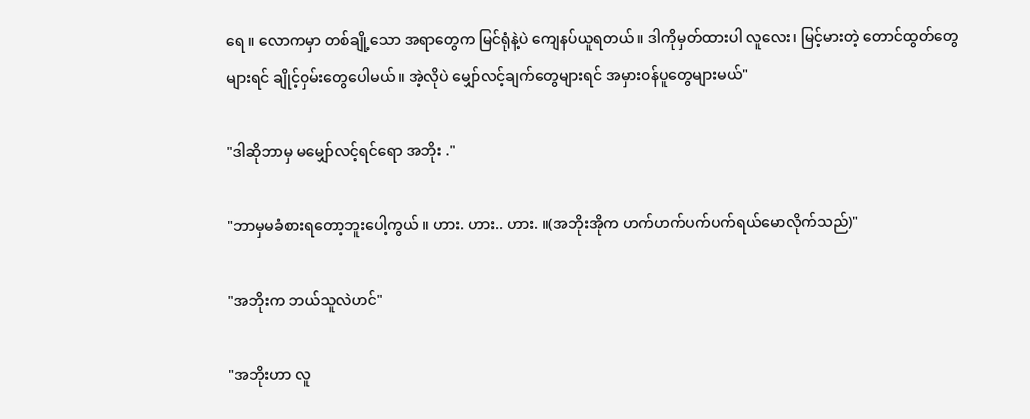ရေ ။ လောကမှာ တစ်ချို့သော အရာတွေက မြင်ရုံနဲ့ပဲ ကျေနပ်ယူရတယ်။ ဒါကိုမှတ်ထားပါ လူလေး၊ မြင့်မားတဲ့ တောင်ထွတ်တွေများရင် ချိုင့်၀ှမ်းတွေပေါမယ်။ အဲ့လိုပဲ မျှော်လင့်ချက်တွေများရင် အမှား၀န်ပူတွေများမယ်"

"ဒါဆိုဘာမှ မမျှော်လင့်ရင်ရော အဘိုး ."

"ဘာမှမခံစားရတော့ဘူးပေါ့ကွယ် ။ ဟား. ဟား.. ဟား. ။(အဘိုးအိုက ဟက်ဟက်ပက်ပက်ရယ်မောလိုက်သည်)"

"အဘိုးက ဘယ်သူလဲဟင်"

"အဘိုးဟာ လူ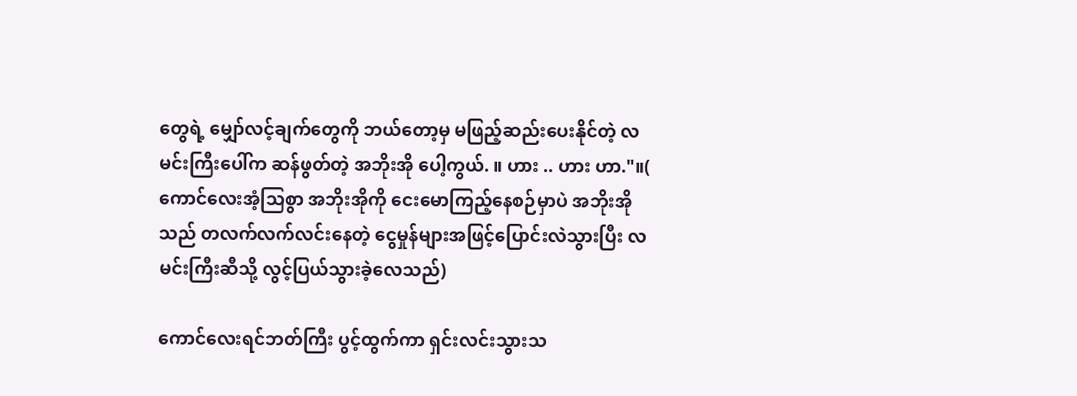တွေရဲ့ မျှော်လင့်ချက်တွေကို ဘယ်တော့မှ မဖြည့်ဆည်းပေးနိုင်တဲ့ လမင်းကြီးပေါ်က ဆန်ဖွတ်တဲ့ အဘိုးအို ပေါ့ကွယ်. ။ ဟား .. ဟား ဟာ."။( ကောင်လေးအံ့သြစွာ အဘိုးအိုကို ငေးမောကြည့်နေစဉ်မှာပဲ အဘိုးအိုသည် တလက်လက်လင်းနေတဲ့ ငွေမှုန်များအဖြင့်ပြောင်းလဲသွားပြီး လမင်းကြီးဆီသို့ လွင့်ပြယ်သွားခဲ့လေသည်)

ကောင်လေးရင်ဘတ်ကြီး ပွင့်ထွက်ကာ ရှင်းလင်းသွားသ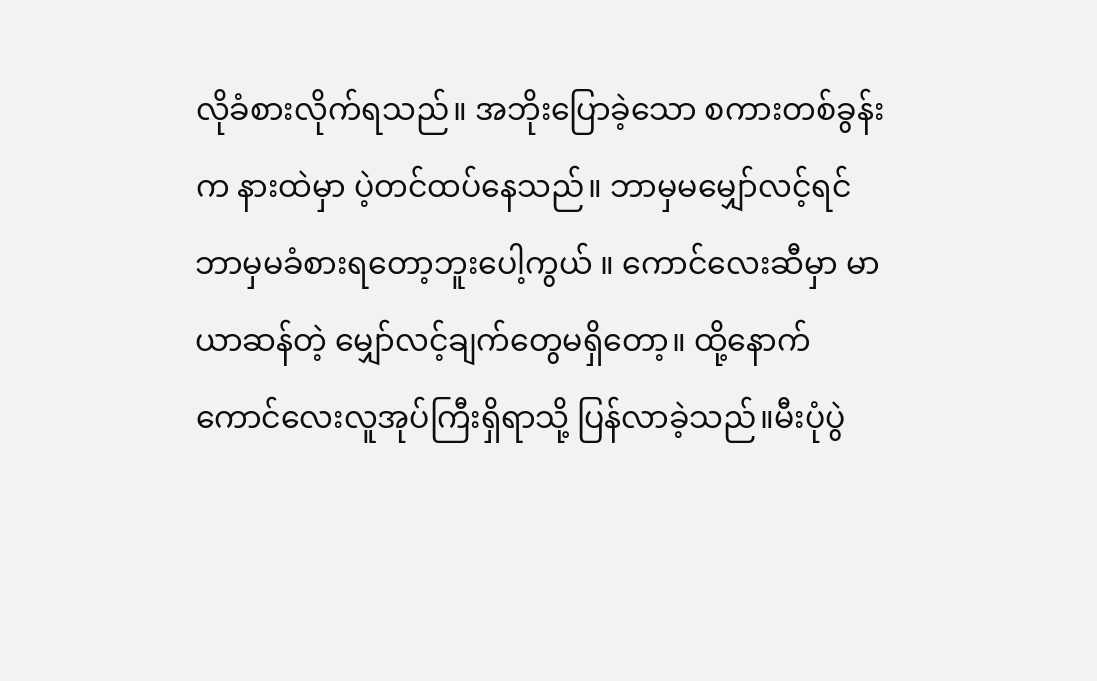လိုခံစားလိုက်ရသည်။ အဘိုးပြောခဲ့သော စကားတစ်ခွန်းက နားထဲမှာ ပဲ့တင်ထပ်နေသည်။ ဘာမှမမျှော်လင့်ရင် ဘာမှမခံစားရတော့ဘူးပေါ့ကွယ် ။ ကောင်လေးဆီမှာ မာယာဆန်တဲ့ မျှော်လင့်ချက်တွေမရှိတော့။ ထို့နောက် ကောင်လေးလူအုပ်ကြီးရှိရာသို့ ပြန်လာခဲ့သည်။မီးပုံပွဲ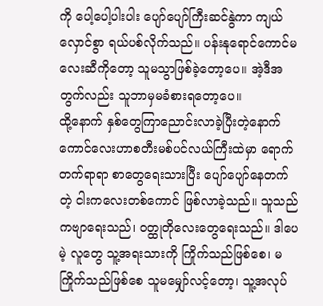ကို ပေါ့ပေါ့ပါးပါး ပျော်ပျော်ကြီးဆင်နွဲကာ ကျယ်လှောင်စွာ ရယ်ပစ်လိုက်သည်။ ပန်းနုရောင်ကောင်မလေးဆီကိုတော့ သူမသွာဖြစ်ခဲ့တော့ပေ။ အဲ့ဒီအတွက်လည်း သူဘာမှမခံစားရတော့ပေ။
ထို့နောက် နှစ်တွေကြာညောင်းလာခဲ့ပြီးတဲ့နောက် ကောင်လေးဟာစတီးမစ်ပင်လယ်ကြီးထဲမှာ ရောက်တက်ရာရာ စာတွေရေးသားပြီး ပျော်ပျော်နေတက်တဲ့ ငါးကလေးတစ်ကောင် ဖြစ်လာခဲ့သည်။ သူသည် ကဗျာရေးသည်၊ ၀တ္ထုတိုလေးတွေရေးသည်။ ဒါပေမဲ့ လူတွေ သူ့အရးသားကို ကြိုက်သည်ဖြစ်စေ၊ မကြိုက်သည်ဖြစ်စေ သူမမျှော်လင့်တော့၊ သူ့အလုပ်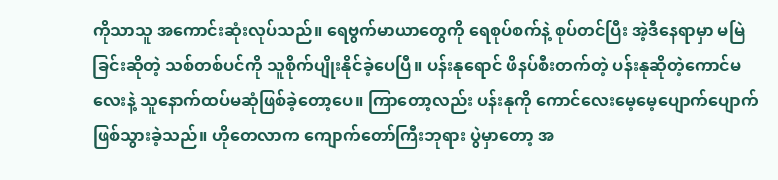ကိုသာသူ အကောင်းဆုံးလုပ်သည်။ ရေဗွက်မာယာတွေကို ရေစုပ်စက်နဲ့ စုပ်တင်ပြီး အဲ့ဒီနေရာမှာ မမြဲခြင်းဆိုတဲ့ သစ်တစ်ပင်ကို သူစိုက်ပျိုးနိုင်ခဲ့ပေပြီ။ ပန်းနုရောင် ဖိနပ်စီးတက်တဲ့ ပန်းနုဆိုတဲ့ကောင်မလေးနဲ့ သူနောက်ထပ်မဆုံဖြစ်ခဲ့တော့ပေ။ ကြာတော့လည်း ပန်းနုကို ကောင်လေးမေ့မေ့ပျောက်ပျောက်ဖြစ်သွားခဲ့သည်။ ဟိုတေလာက ကျောက်တော်ကြီးဘုရား ပွဲမှာတော့ အ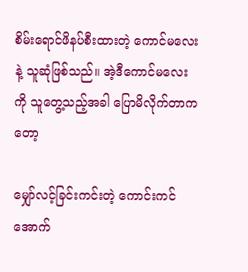စိမ်းရောင်ဖိနပ်စီးထားတဲ့ ကောင်မလေးနဲ့ သူဆုံဖြစ်သည်။ အဲ့ဒီကောင်မလေးကို သူတွေ့သည့်အခါ ပြောမိလိုက်တာကတော့

မျှော်လင့်ခြင်းကင်းတဲ့ ကောင်းကင်အောက်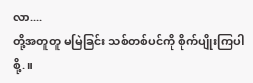လာ....
တို့အတူတူ မမြဲခြင်း သစ်တစ်ပင်ကို စိုက်ပျိုးကြပါစို့.။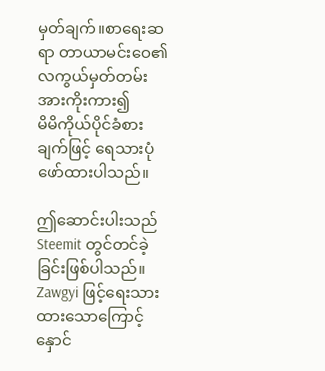မှတ်ချက်။စာရေးဆရာ တာယာမင်းဝေ၏
လကွယ်မှတ်တမ်းအားကိုးကား၍
မိမိကိုယ်ပိုင်ခံစားချက်ဖြင့် ရေသားပုံဖော်ထားပါသည်။

ဤဆောင်းပါးသည် Steemit တွင်တင်ခဲ့ခြင်းဖြစ်ပါသည်။
Zawgyi ဖြင့်ရေးသားထားသောကြောင့် နှောင်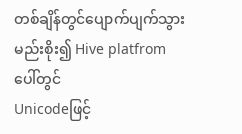တစ်ချိန်တွင်ပျောက်ပျက်သွား မည်းစိုး၍ Hive platfrom ပေါ်တွင်
Unicodeဖြင့်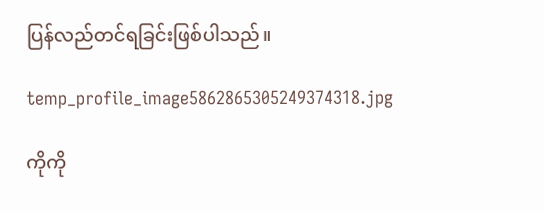ပြန်လည်တင်ရခြင်းဖြစ်ပါသည်။

temp_profile_image5862865305249374318.jpg

ကိုကို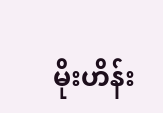မိုးဟိန်း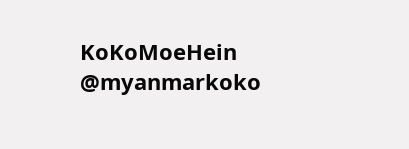KoKoMoeHein
@myanmarkoko